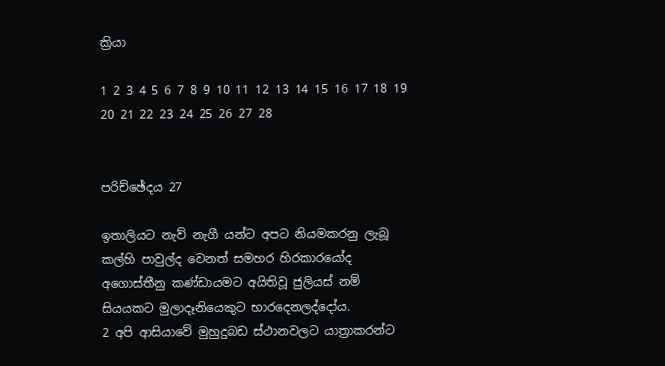ක්‍රියා

1 2 3 4 5 6 7 8 9 10 11 12 13 14 15 16 17 18 19 20 21 22 23 24 25 26 27 28


පරිච්ඡේදය 27

ඉතාලියට නැව් නැගී යන්ට අපට නියමකරනු ලැබූ කල්හි පාවුල්ද වෙනත් සමහර හිරකාරයෝද අගොස්තීනු කණ්ඩායමට අයිතිවූ ජුලියස් නම් සියයකට මුලාදෑනියෙකුට භාරදෙනලද්දෝය.
2 අපි ආසියාවේ මුහුදුබඩ ස්ථානවලට යාත්‍රාකරන්ට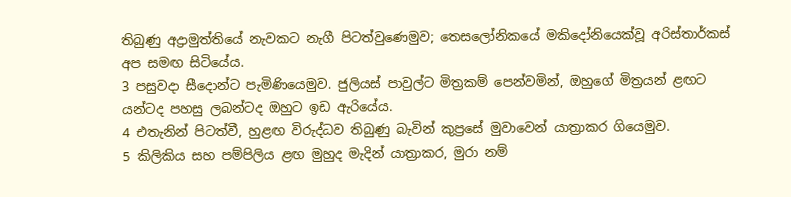තිබුණු අද්‍රාමුත්තියේ නැවකට නැගී පිටත්වුණෙමුව; තෙසලෝනිකයේ මකිදෝනියෙක්වූ අරිස්තාර්කස් අප සමඟ සිටියේය.
3 පසුවදා සීදොන්ට පැමිණියෙමුව. ජුලියස් පාවුල්ට මිත්‍රකම් පෙන්වමින්, ඔහුගේ මිත්‍රයන් ළඟට යන්ටද පහසු ලබන්ටද ඔහුට ඉඩ ඇරියේය.
4 එතැනින් පිටත්වී, හුළඟ විරුද්ධව තිබුණු බැවින් කුප්‍රසේ මුවාවෙන් යාත්‍රාකර ගියෙමුව.
5 කිලිකිය සහ පම්පිලිය ළඟ මුහුද මැදින් යාත්‍රාකර, මුරා නම්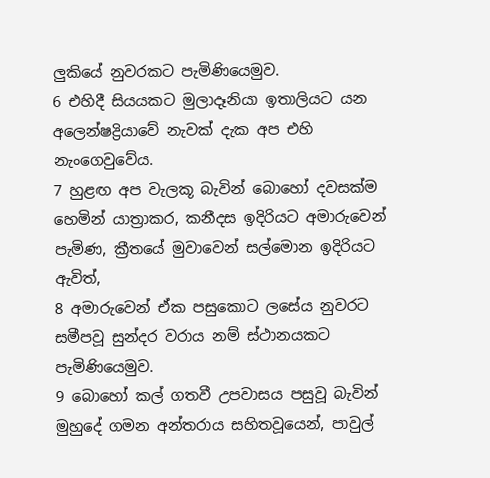ලුකියේ නුවරකට පැමිණියෙමුව.
6 එහිදී සියයකට මුලාදෑනියා ඉතාලියට යන අලෙන්ෂද්‍රියාවේ නැවක් දැක අප එහි නැංගෙවුවේය.
7 හුළඟ අප වැලකූ බැවින් බොහෝ දවසක්ම හෙමින් යාත්‍රාකර, කනීදස ඉදිරියට අමාරුවෙන් පැමිණ, ක්‍රීතයේ මුවාවෙන් සල්මොන ඉදිරියට ඇවිත්,
8 අමාරුවෙන් ඒක පසුකොට ලසේය නුවරට සමීපවූ සුන්දර වරාය නම් ස්ථානයකට පැමිණියෙමුව.
9 බොහෝ කල් ගතවී උපවාසය පසුවූ බැවින් මුහුදේ ගමන අන්තරාය සහිතවූයෙන්, පාවුල්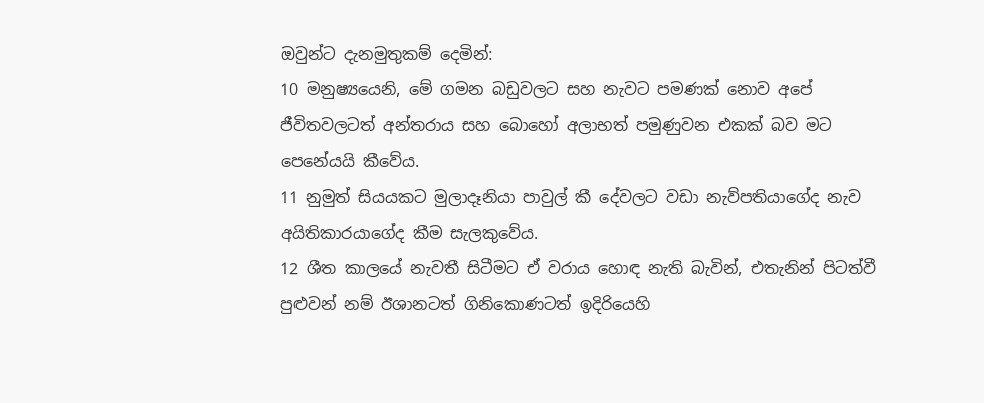ඔවුන්ට දැනමුතුකම් දෙමින්:
10 මනුෂ්‍යයෙනි, මේ ගමන බඩුවලට සහ නැවට පමණක් නොව අපේ ජීවිතවලටත් අන්තරාය සහ බොහෝ අලාභත් පමුණුවන එකක් බව මට පෙනේයයි කීවේය.
11 නුමුත් සියයකට මුලාදෑනියා පාවුල් කී දේවලට වඩා නැව්පතියාගේද නැව අයිතිකාරයාගේද කීම සැලකුවේය.
12 ශීත කාලයේ නැවතී සිටීමට ඒ වරාය හොඳ නැති බැවින්, එතැනින් පිටත්වී පුළුවන් නම් ඊශානටත් ගිනිකොණටත් ඉදිරියෙහි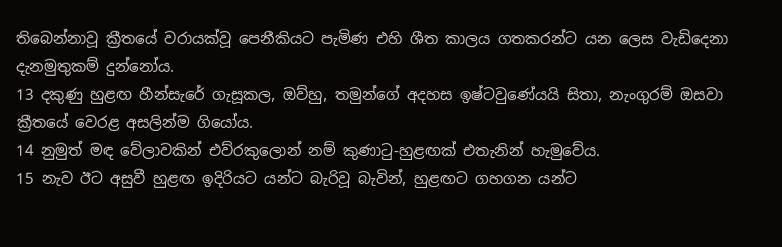තිබෙන්නාවූ ක්‍රීතයේ වරායක්වූ පෙනීකියට පැමිණ එහි ශීත කාලය ගතකරන්ට යන ලෙස වැඩිදෙනා දැනමුතුකම් දුන්නෝය.
13 දකුණු හුළඟ හීන්සැරේ ගැසූකල, ඔව්හු, තමුන්ගේ අදහස ඉෂ්ටවුණේයයි සිතා, නැංගුරම් ඔසවා ක්‍රීතයේ වෙරළ අසලින්ම ගියෝය.
14 නුමුත් මඳ වේලාවකින් එව්රකුලොන් නම් කුණාටු-හුළඟක් එතැනින් හැමුවේය.
15 නැව ඊට අසුවී හුළඟ ඉදිරියට යන්ට බැරිවූ බැවින්, හුළඟට ගහගන යන්ට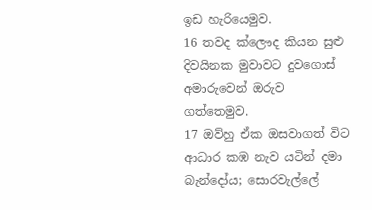ඉඩ හැරියෙමුව.
16 තවද ක්ලෞද කියන සුළු දිවයිනක මුවාවට දුවගොස් අමාරුවෙන් ඔරුව ගත්තෙමුව.
17 ඔව්හු ඒක ඔසවාගත් විට ආධාර කඹ නැව යටින් දමා බැන්දෝය; සොරවැල්ලේ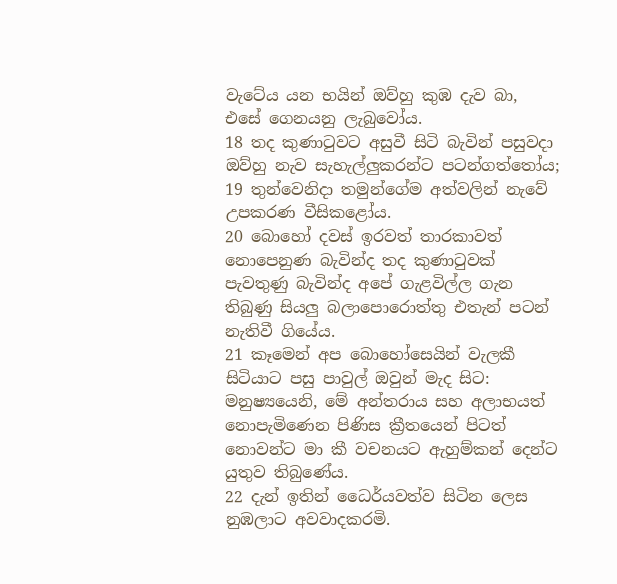වැටේය යන භයින් ඔව්හු කුඹ දැව බා, එසේ ගෙනයනු ලැබුවෝය.
18 තද කුණාටුවට අසුවී සිටි බැවින් පසුවදා ඔව්හු නැව සැහැල්ලුකරන්ට පටන්ගත්තෝය;
19 තුන්වෙනිදා තමුන්ගේම අත්වලින් නැවේ උපකරණ වීසිකළෝය.
20 බොහෝ දවස් ඉරවත් තාරකාවත් නොපෙනුණ බැවින්ද තද කුණාටුවක් පැවතුණු බැවින්ද අපේ ගැළවිල්ල ගැන තිබුණු සියලු බලාපොරොත්තු එතැන් පටන් නැතිවී ගියේය.
21 කෑමෙන් අප බොහෝසෙයින් වැලකී සිටියාට පසු පාවුල් ඔවුන් මැද සිට: මනුෂ්‍යයෙනි, මේ අන්තරාය සහ අලාභයත් නොපැමිණෙන පිණිස ක්‍රීතයෙන් පිටත් නොවන්ට මා කී වචනයට ඇහුම්කන් දෙන්ට යුතුව තිබුණේය.
22 දැන් ඉතින් ධෛර්යවත්ව සිටින ලෙස නුඹලාට අවවාදකරමි.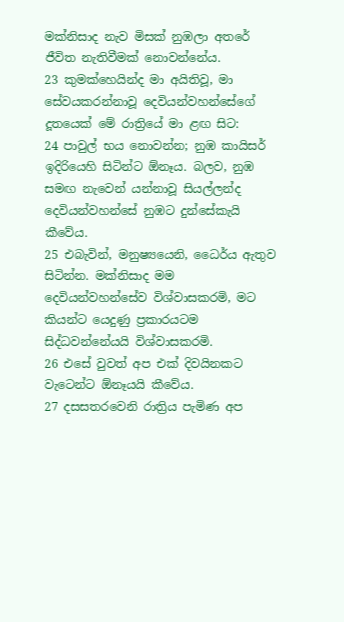මක්නිසාද නැව මිසක් නුඹලා අතරේ ජීවිත නැතිවීමක් නොවන්නේය.
23 කුමක්හෙයින්ද මා අයිතිවූ, මා සේවයකරන්නාවූ දෙවියන්වහන්සේගේ දූතයෙක් මේ රාත්‍රියේ මා ළඟ සිට:
24 පාවුල් භය නොවන්න; නුඹ කායිසර් ඉදිරියෙහි සිටින්ට ඕනෑය. බලව, නුඹ සමඟ නැවෙන් යන්නාවූ සියල්ලන්ද දෙවියන්වහන්සේ නුඹට දුන්සේකැයි කීවේය.
25 එබැවින්, මනුෂ්‍යයෙනි, ධෛර්ය ඇතුව සිටින්න. මක්නිසාද මම දෙවියන්වහන්සේව විශ්වාසකරමි, මට කියන්ට යෙදුණු ප්‍රකාරයටම සිද්ධවන්නේයයි විශ්වාසකරමි.
26 එසේ වුවත් අප එක් දිවයිනකට වැටෙන්ට ඕනෑයයි කීවේය.
27 දසසතරවෙනි රාත්‍රිය පැමිණ අප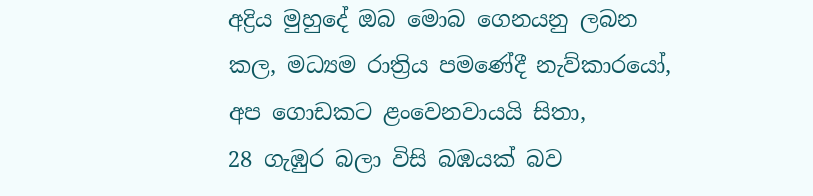අද්‍රිය මුහුදේ ඔබ මොබ ගෙනයනු ලබන කල, මධ්‍යම රාත්‍රිය පමණේදී නැව්කාරයෝ, අප ගොඩකට ළංවෙනවායයි සිතා,
28 ගැඹුර බලා විසි බඹයක් බව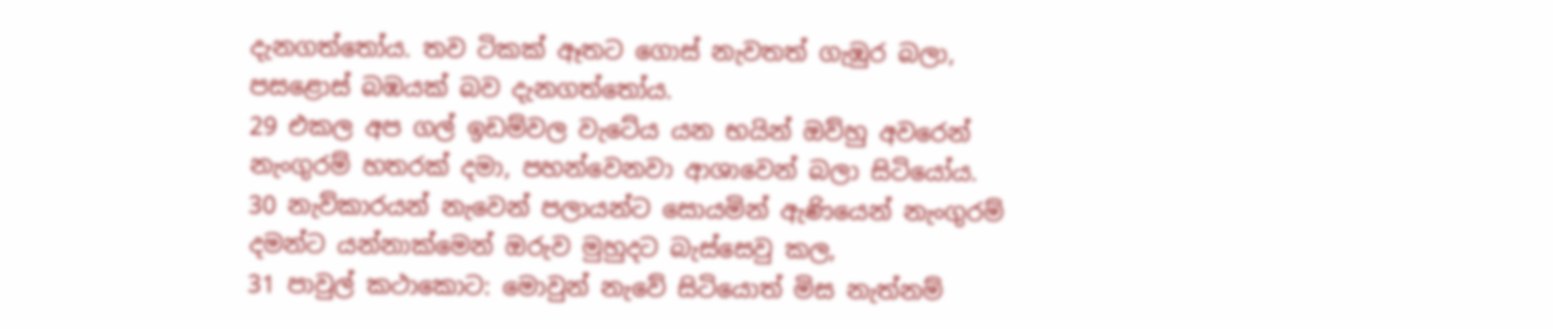දැනගත්තෝය. තව ටිකක් ඈතට ගොස් නැවතත් ගැඹුර බලා, පසළොස් බඹයක් බව දැනගත්තෝය.
29 එකල අප ගල් ඉඩම්වල වැටේය යන භයින් ඔව්හු අවරෙන් නැංගුරම් හතරක් දමා, පහන්වෙනවා ආශාවෙන් බලා සිටියෝය.
30 නැව්කාරයන් නැවෙන් පලායන්ට සොයමින් ඇණියෙන් නැංගුරම් දමන්ට යන්නාක්මෙන් ඔරුව මුහුදට බැස්සෙවු කල,
31 පාවුල් කථාකොට: මොවුන් නැවේ සිටියොත් මිස නැත්නම්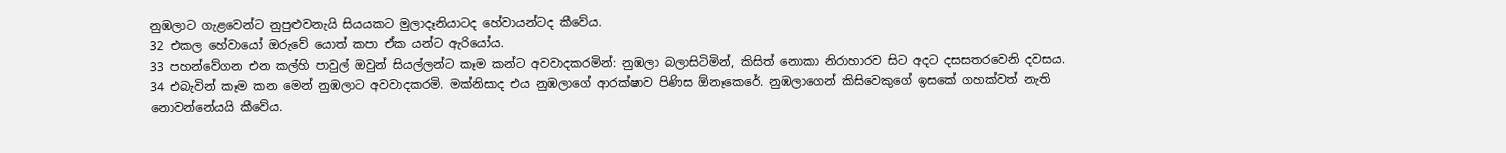නුඹලාට ගැළවෙන්ට නුපුළුවනැයි සියයකට මුලාදෑනියාටද හේවායන්ටද කීවේය.
32 එකල හේවායෝ ඔරුවේ යොත් කපා ඒක යන්ට ඇරියෝය.
33 පහන්වේගන එන කල්හි පාවුල් ඔවුන් සියල්ලන්ට කෑම කන්ට අවවාදකරමින්: නුඹලා බලාසිටිමින්, කිසිත් නොකා නිරාහාරව සිට අදට දසසතරවෙනි දවසය.
34 එබැවින් කෑම කන මෙන් නුඹලාට අවවාදකරමි. මක්නිසාද එය නුඹලාගේ ආරක්ෂාව පිණිස ඕනෑකෙරේ. නුඹලාගෙන් කිසිවෙකුගේ ඉසකේ ගහක්වත් නැති නොවන්නේයයි කීවේය.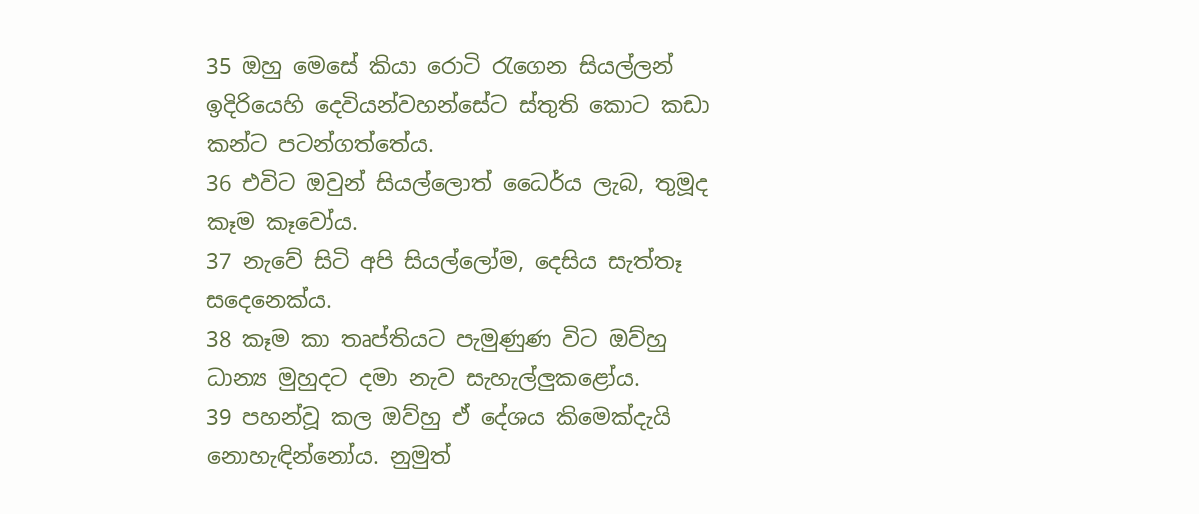35 ඔහු මෙසේ කියා රොටි රැගෙන සියල්ලන් ඉදිරියෙහි දෙවියන්වහන්සේට ස්තුති කොට කඩා කන්ට පටන්ගත්තේය.
36 එවිට ඔවුන් සියල්ලොත් ධෛර්ය ලැබ, තුමූද කෑම කෑවෝය.
37 නැවේ සිටි අපි සියල්ලෝම, දෙසිය සැත්තෑ සදෙනෙක්ය.
38 කෑම කා තෘප්තියට පැමුණුණ විට ඔව්හු ධාන්‍ය මුහුදට දමා නැව සැහැල්ලුකළෝය.
39 පහන්වූ කල ඔව්හු ඒ දේශය කිමෙක්දැයි නොහැඳින්නෝය. නුමුත්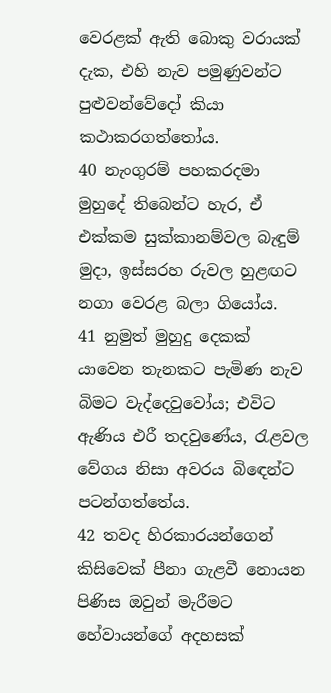වෙරළක් ඇති බොකු වරායක් දැක, එහි නැව පමුණුවන්ට පුළුවන්වේදෝ කියා කථාකරගත්තෝය.
40 නැංගුරම් පහකරදමා මුහුදේ තිබෙන්ට හැර, ඒ එක්කම සුක්කානම්වල බැඳුම් මුදා, ඉස්සරහ රුවල හුළඟට නගා වෙරළ බලා ගියෝය.
41 නුමුත් මුහුදු දෙකක් යාවෙන තැනකට පැමිණ නැව බිමට වැද්දෙවුවෝය; එවිට ඇණිය එරී තදවුණේය, රැළවල වේගය නිසා අවරය බිඳෙන්ට පටන්ගත්තේය.
42 තවද හිරකාරයන්ගෙන් කිසිවෙක් පීනා ගැළවී නොයන පිණිස ඔවුන් මැරීමට හේවායන්ගේ අදහසක්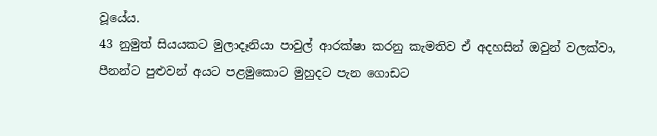වූයේය.
43 නුමුත් සියයකට මුලාදෑනියා පාවුල් ආරක්ෂා කරනු කැමතිව ඒ අදහසින් ඔවුන් වලක්වා, පීනන්ට පුළුවන් අයට පළමුකොට මුහුදට පැන ගොඩට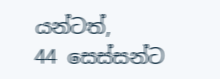යන්ටත්,
44 සෙස්සන්ට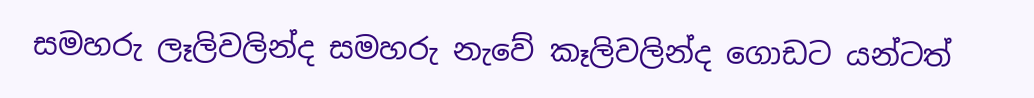සමහරු ලෑලිවලින්ද සමහරු නැවේ කෑලිවලින්ද ගොඩට යන්ටත්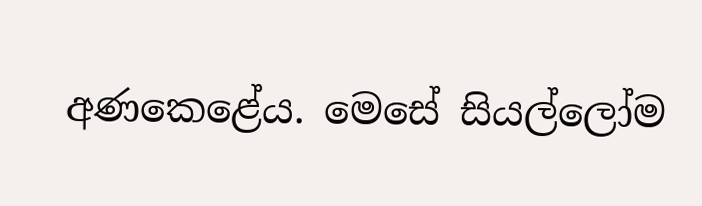අණකෙළේය. මෙසේ සියල්ලෝම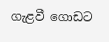ගැළවී ගොඩට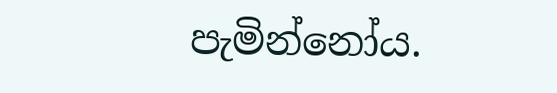පැමින්නෝය.